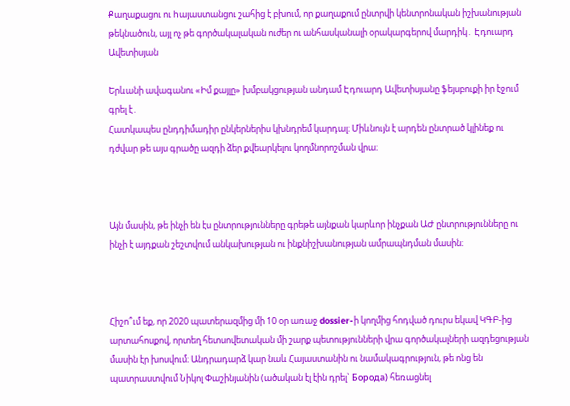Քաղաքացու ու hայաստանցու շահից է բխում, որ քաղաքում ընտրվի կենտրոնական իշխանության թեկնածուն, այլ ոչ թե գործակալական ուժեր ու անհասկանալի օրակարգերով մարդիկ․ Էդուարդ Ավետիսյան

Երևանի ավագանու «Իմ քայլը» խմբակցության անդամ Էդուարդ Ավետիսյանը ֆեյսբուքի իր էջում գրել է․
Հատկապես ընդդիմադիր ընկերներիս կխնդրեմ կարդալ։ Միևնույն է արդեն ընտրած կլինեք ու դժվար թե այս գրածը ազդի ձեր քվեարկելու կողմնորոշման վրա։



Այն մասին, թե ինչի են էս ընտրությունները գրեթե այնքան կարևոր ինչքան ԱԺ ընտրությունները ու ինչի է այդքան շեշտվում անկախության ու ինքնիշխանության ամրապնդման մասին։



Հիշո՞ւմ եք, որ 2020 պատերազմից մի 10 օր առաջ dossier-ի կողմից հոդված դուրս եկավ ԿԳԲ-ից արտահոսքով, որտեղ հետսովետական մի շարք պետությունների վրա գործակալների ազդեցության մասին էր խոսվում։ Անդրադարձ կար նաև Հայաստանին ու նամակագրություն, թե ոնց են պատրաստվում Նիկոլ Փաշինյանին (ածական էլ էին դրել` Борода) հեռացնել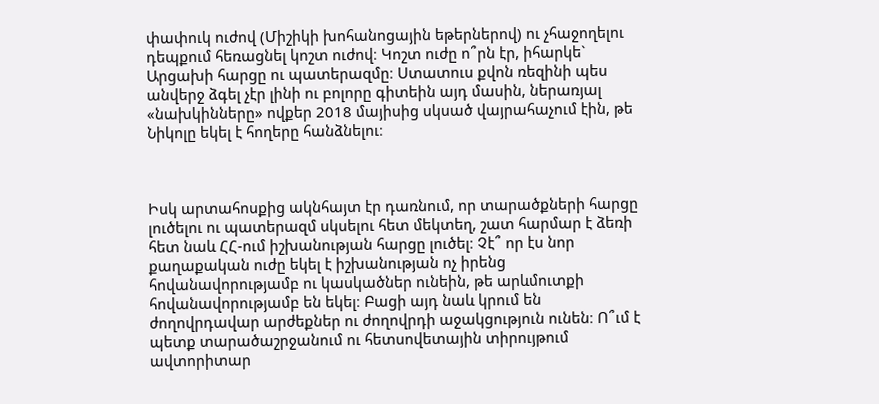փափուկ ուժով (Միշիկի խոհանոցային եթերներով) ու չհաջողելու դեպքում հեռացնել կոշտ ուժով։ Կոշտ ուժը ո՞րն էր, իհարկե` Արցախի հարցը ու պատերազմը։ Ստատուս քվոն ռեզինի պես անվերջ ձգել չէր լինի ու բոլորը գիտեին այդ մասին, ներառյալ «նախկինները» ովքեր 2018 մայիսից սկսած վայրահաչում էին, թե Նիկոլը եկել է հողերը հանձնելու։



Իսկ արտահոսքից ակնհայտ էր դառնում, որ տարածքների հարցը լուծելու ու պատերազմ սկսելու հետ մեկտեղ, շատ հարմար է ձեռի հետ նաև ՀՀ-ում իշխանության հարցը լուծել։ Չէ՞ որ էս նոր քաղաքական ուժը եկել է իշխանության ոչ իրենց հովանավորությամբ ու կասկածներ ունեին, թե արևմուտքի հովանավորությամբ են եկել։ Բացի այդ նաև կրում են ժողովրդավար արժեքներ ու ժողովրդի աջակցություն ունեն։ Ո՞ւմ է պետք տարածաշրջանում ու հետսովետային տիրույթում ավտորիտար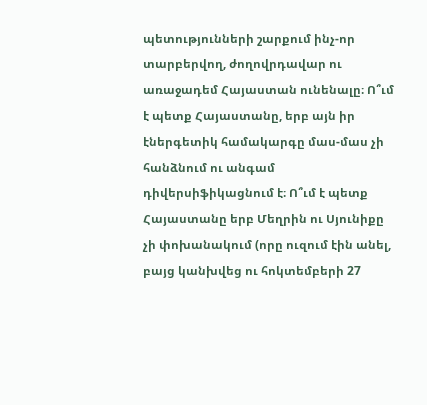պետությունների շարքում ինչ-որ տարբերվող, ժողովրդավար ու առաջադեմ Հայաստան ունենալը։ Ո՞ւմ է պետք Հայաստանը, երբ այն իր էներգետիկ համակարգը մաս-մաս չի հանձնում ու անգամ դիվերսիֆիկացնում է։ Ո՞ւմ է պետք Հայաստանը երբ Մեղրին ու Սյունիքը չի փոխանակում (որը ուզում էին անել, բայց կանխվեց ու հոկտեմբերի 27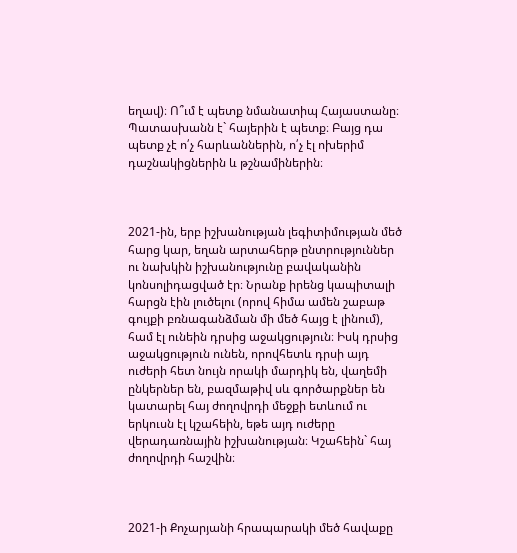եղավ)։ Ո՞ւմ է պետք նմանատիպ Հայաստանը։ Պատասխանն է` հայերին է պետք։ Բայց դա պետք չէ ո՛չ հարևաններին, ո՛չ էլ ոխերիմ դաշնակիցներին և թշնամիներին։



2021-ին, երբ իշխանության լեգիտիմության մեծ հարց կար, եղան արտահերթ ընտրություններ ու նախկին իշխանությունը բավականին կոնսոլիդացված էր։ Նրանք իրենց կապիտալի հարցն էին լուծելու (որով հիմա ամեն շաբաթ գույքի բռնագանձման մի մեծ հայց է լինում), համ էլ ունեին դրսից աջակցություն։ Իսկ դրսից աջակցություն ունեն, որովհետև դրսի այդ ուժերի հետ նույն որակի մարդիկ են, վաղեմի ընկերներ են, բազմաթիվ սև գործարքներ են կատարել հայ ժողովրդի մեջքի ետևում ու երկուսն էլ կշահեին, եթե այդ ուժերը վերադառնային իշխանության։ Կշահեին` հայ ժողովրդի հաշվին։



2021-ի Քոչարյանի հրապարակի մեծ հավաքը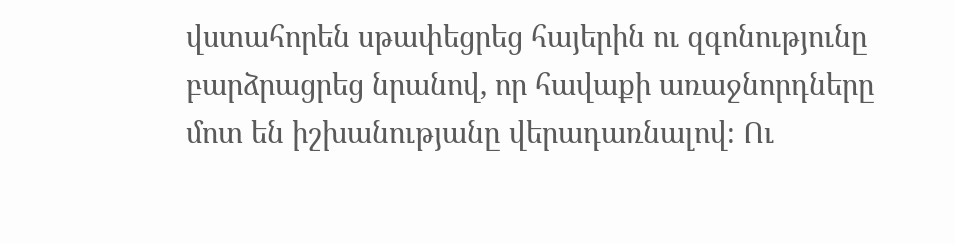վստահորեն սթափեցրեց հայերին ու զգոնությունը բարձրացրեց նրանով, որ հավաքի առաջնորդները մոտ են իշխանությանը վերադառնալով։ Ու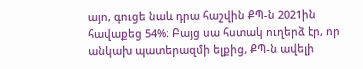այո, գուցե նաև դրա հաշվին ՔՊ-ն 2021ին հավաքեց 54%։ Բայց սա հստակ ուղերձ էր, որ անկախ պատերազմի ելքից, ՔՊ-ն ավելի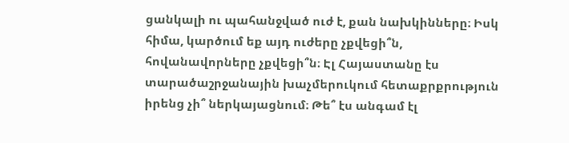ցանկալի ու պահանջված ուժ է, քան նախկինները։ Իսկ հիմա, կարծում եք այդ ուժերը չքվեցի՞ն, հովանավորները չքվեցի՞ն։ Էլ Հայաստանը էս տարածաշրջանային խաչմերուկում հետաքրքրություն իրենց չի՞ ներկայացնում։ Թե՞ էս անգամ էլ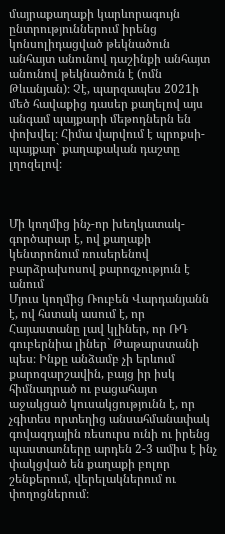մայրաքաղաքի կարևորագույն ընտրություններում իրենց կոնսոլիդացված թեկնածուն անհայտ անունով դաշինքի անհայտ անունով թեկնածուն է (ոմն Թևանյան)։ Չէ, պարզապես 2021ի մեծ հավաքից դասեր քաղելով այս անգամ պայքարի մեթոդներն են փոխվել։ Հիմա վարվում է պրոքսի-պայքար` քաղաքական դաշտը լղոզելով։



Մի կողմից ինչ-որ խեղկատակ-գործարար է, ով քաղաքի կենտրոնում ռուսերենով բարձրախոսով քարոզչություն է անում
Մյուս կողմից Ռուբեն Վարդանյանն է, ով հստակ ասում է, որ Հայաստանը լավ կլիներ, որ ՌԴ գուբերնիա լիներ` Թաթարստանի պես։ Ինքը անձամբ չի երևում քարոզարշավին, բայց իր իսկ հիմնադրած ու բացահայտ աջակցած կուսակցությունն է, որ չգիտես որտեղից անսահմանափակ գովազդային ռեսուրս ունի ու իրենց պաստառները արդեն 2-3 ամիս է ինչ փակցված են քաղաքի բոլոր շենքերում, վերելակներում ու փողոցներում։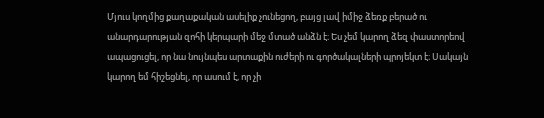Մյուս կողմից քաղաքական ասելիք չունեցող, բայց լավ իմիջ ձեռք բերած ու անարդարության զոհի կերպարի մեջ մտած անձն է։ Ես չեմ կարող ձեզ փաստորեով ապացուցել, որ նա նույնպես արտաքին ուժերի ու գործակալների պրոյեկտ է։ Սակայն կարող եմ հիշեցնել, որ ասում է, որ չի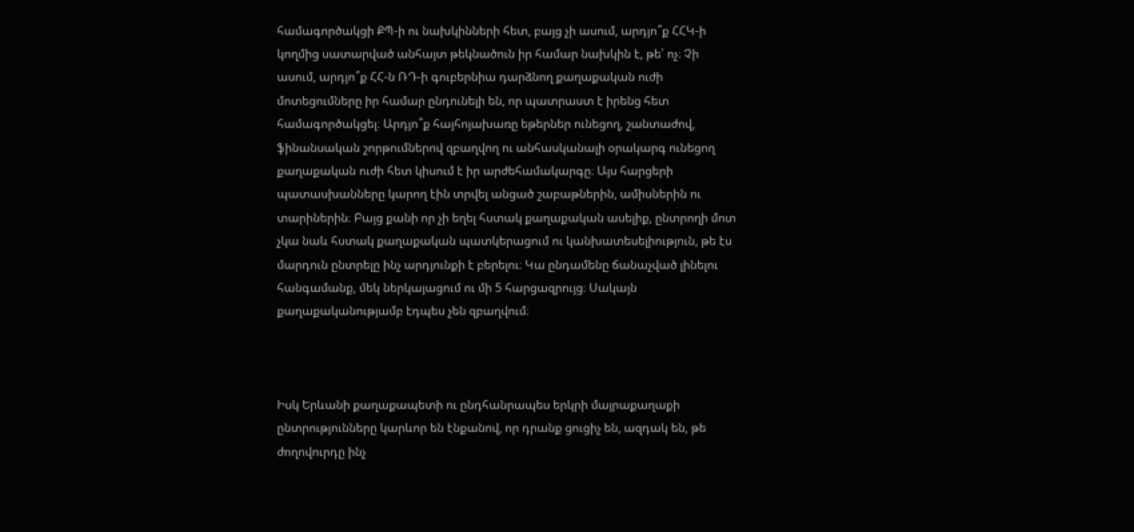համագործակցի ՔՊ-ի ու նախկինների հետ, բայց չի ասում, արդյո՞ք ՀՀԿ-ի կողմից սատարված անհայտ թեկնածուն իր համար նախկին է, թե՝ ոչ։ Չի ասում, արդյո՞ք ՀՀ-ն ՌԴ-ի գուբերնիա դարձնող քաղաքական ուժի մոտեցումները իր համար ընդունելի են, որ պատրաստ է իրենց հետ համագործակցել։ Արդյո՞ք հայհոյախառը եթերներ ունեցող, շանտաժով, ֆինանսական շորթումներով զբաղվող ու անհասկանալի օրակարգ ունեցող քաղաքական ուժի հետ կիսում է իր արժեհամակարգը։ Այս հարցերի պատասխանները կարող էին տրվել անցած շաբաթներին, ամիսներին ու տարիներին։ Բայց քանի որ չի եղել հստակ քաղաքական ասելիք, ընտրողի մոտ չկա նաև հստակ քաղաքական պատկերացում ու կանխատեսելիություն, թե էս մարդուն ընտրելը ինչ արդյունքի է բերելու։ Կա ընդամենը ճանաչված լինելու հանգամանք, մեկ ներկայացում ու մի 5 հարցազրույց։ Սակայն քաղաքականությամբ էդպես չեն զբաղվում։



Իսկ Երևանի քաղաքապետի ու ընդհանրապես երկրի մայրաքաղաքի ընտրությունները կարևոր են էնքանով, որ դրանք ցուցիչ են, ազդակ են, թե ժողովուրդը ինչ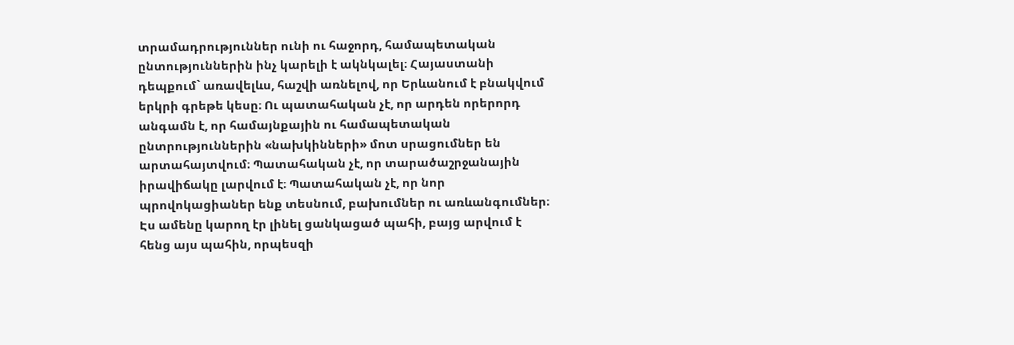տրամադրություններ ունի ու հաջորդ, համապետական ընտություններին ինչ կարելի է ակնկալել։ Հայաստանի դեպքում` առավելևս, հաշվի առնելով, որ Երևանում է բնակվում երկրի գրեթե կեսը։ Ու պատահական չէ, որ արդեն որերորդ անգամն է, որ համայնքային ու համապետական ընտրություններին «նախկինների» մոտ սրացումներ են արտահայտվում։ Պատահական չէ, որ տարածաշրջանային իրավիճակը լարվում է։ Պատահական չէ, որ նոր պրովոկացիաներ ենք տեսնում, բախումներ ու առևանգումներ։ Էս ամենը կարող էր լինել ցանկացած պահի, բայց արվում է հենց այս պահին, որպեսզի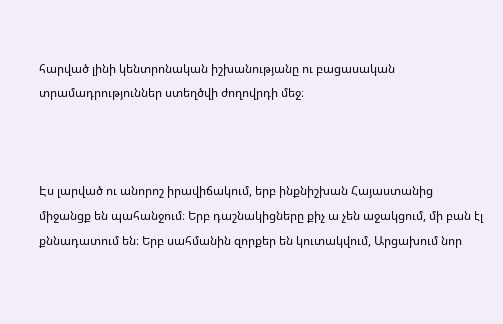հարված լինի կենտրոնական իշխանությանը ու բացասական տրամադրություններ ստեղծվի ժողովրդի մեջ։



Էս լարված ու անորոշ իրավիճակում, երբ ինքնիշխան Հայաստանից միջանցք են պահանջում։ Երբ դաշնակիցները քիչ ա չեն աջակցում, մի բան էլ քննադատում են։ Երբ սահմանին զորքեր են կուտակվում, Արցախում նոր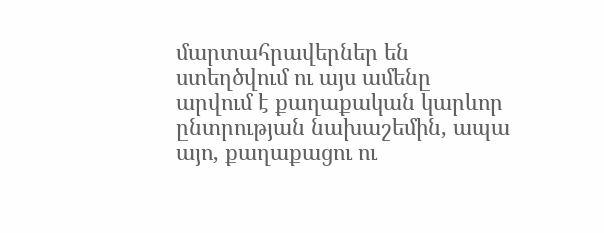մարտահրավերներ են ստեղծվում ու այս ամենը արվում է քաղաքական կարևոր ընտրության նախաշեմին, ապա այո, քաղաքացու ու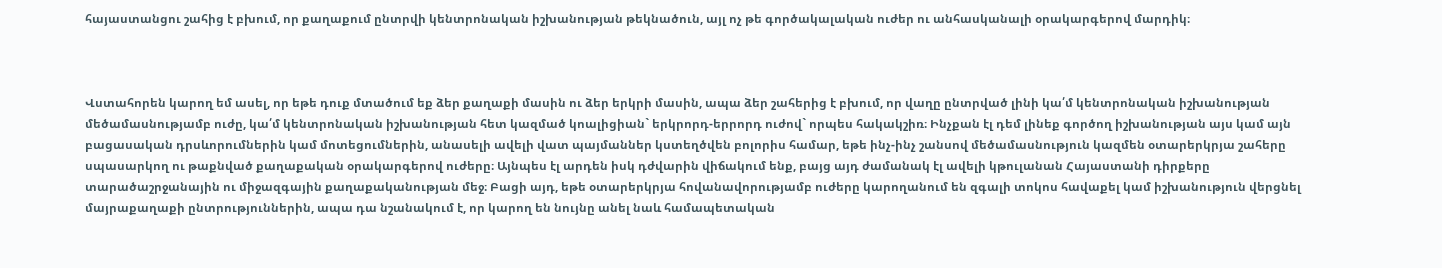հայաստանցու շահից է բխում, որ քաղաքում ընտրվի կենտրոնական իշխանության թեկնածուն, այլ ոչ թե գործակալական ուժեր ու անհասկանալի օրակարգերով մարդիկ։



Վստահորեն կարող եմ ասել, որ եթե դուք մտածում եք ձեր քաղաքի մասին ու ձեր երկրի մասին, ապա ձեր շահերից է բխում, որ վաղը ընտրված լինի կա՛մ կենտրոնական իշխանության մեծամասնությամբ ուժը, կա՛մ կենտրոնական իշխանության հետ կազմած կոալիցիան` երկրորդ-երրորդ ուժով` որպես հակակշիռ։ Ինչքան էլ դեմ լինեք գործող իշխանության այս կամ այն բացասական դրսևորումներին կամ մոտեցումներին, անասելի ավելի վատ պայմաններ կստեղծվեն բոլորիս համար, եթե ինչ-ինչ շանսով մեծամասնություն կազմեն օտարերկրյա շահերը սպասարկող ու թաքնված քաղաքական օրակարգերով ուժերը։ Այնպես էլ արդեն իսկ դժվարին վիճակում ենք, բայց այդ ժամանակ էլ ավելի կթուլանան Հայաստանի դիրքերը տարածաշրջանային ու միջազգային քաղաքականության մեջ։ Բացի այդ, եթե օտարերկրյա հովանավորությամբ ուժերը կարողանում են զգալի տոկոս հավաքել կամ իշխանություն վերցնել մայրաքաղաքի ընտրություններին, ապա դա նշանակում է, որ կարող են նույնը անել նաև համապետական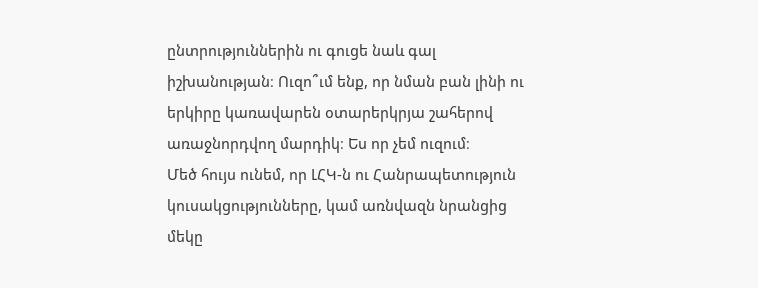ընտրություններին ու գուցե նաև գալ իշխանության։ Ուզո՞ւմ ենք, որ նման բան լինի ու երկիրը կառավարեն օտարերկրյա շահերով առաջնորդվող մարդիկ։ Ես որ չեմ ուզում։
Մեծ հույս ունեմ, որ ԼՀԿ-ն ու Հանրապետություն կուսակցությունները, կամ առնվազն նրանցից մեկը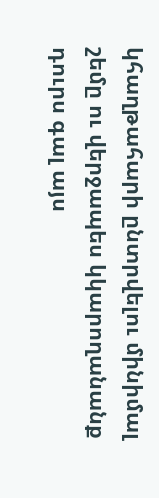կհաղթահարի ընտրվելու մինիմալ շեմը ու վերջապես կկարողանանք դուրս գալ այս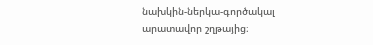նախկին-ներկա-գործակալ արատավոր շղթայից։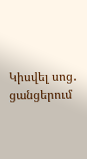Կիսվել սոց․ ցանցերում